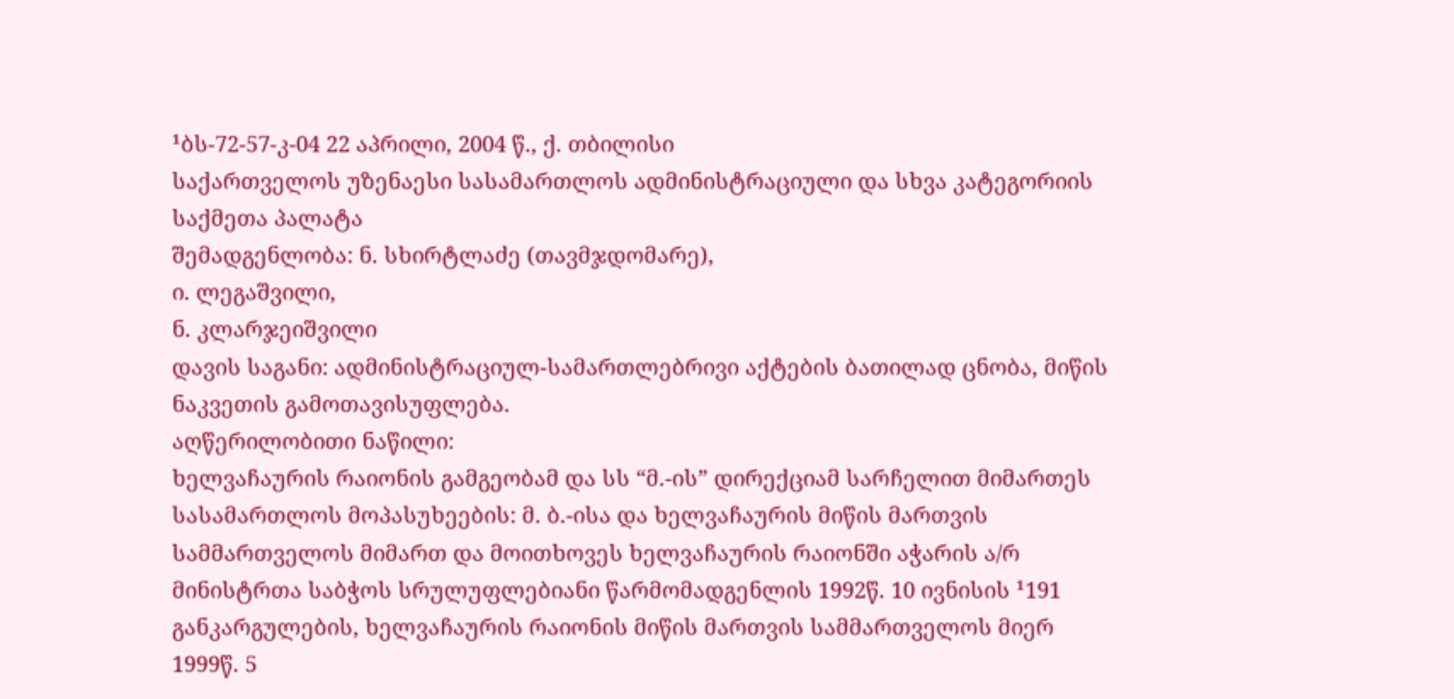¹ბს-72-57-კ-04 22 აპრილი, 2004 წ., ქ. თბილისი
საქართველოს უზენაესი სასამართლოს ადმინისტრაციული და სხვა კატეგორიის საქმეთა პალატა
შემადგენლობა: ნ. სხირტლაძე (თავმჯდომარე),
ი. ლეგაშვილი,
ნ. კლარჯეიშვილი
დავის საგანი: ადმინისტრაციულ-სამართლებრივი აქტების ბათილად ცნობა, მიწის ნაკვეთის გამოთავისუფლება.
აღწერილობითი ნაწილი:
ხელვაჩაურის რაიონის გამგეობამ და სს “მ.-ის” დირექციამ სარჩელით მიმართეს სასამართლოს მოპასუხეების: მ. ბ.-ისა და ხელვაჩაურის მიწის მართვის სამმართველოს მიმართ და მოითხოვეს ხელვაჩაურის რაიონში აჭარის ა/რ მინისტრთა საბჭოს სრულუფლებიანი წარმომადგენლის 1992წ. 10 ივნისის ¹191 განკარგულების, ხელვაჩაურის რაიონის მიწის მართვის სამმართველოს მიერ 1999წ. 5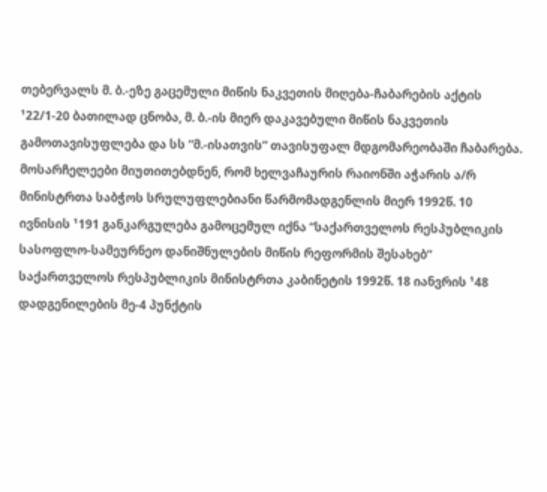თებერვალს მ. ბ.-ეზე გაცემული მიწის ნაკვეთის მიღება-ჩაბარების აქტის ¹22/1-20 ბათილად ცნობა, მ. ბ.-ის მიერ დაკავებული მიწის ნაკვეთის გამოთავისუფლება და სს “მ.-ისათვის” თავისუფალ მდგომარეობაში ჩაბარება.
მოსარჩელეები მიუთითებდნენ, რომ ხელვაჩაურის რაიონში აჭარის ა/რ მინისტრთა საბჭოს სრულუფლებიანი წარმომადგენლის მიერ 1992წ. 10 ივნისის ¹191 განკარგულება გამოცემულ იქნა “საქართველოს რესპუბლიკის სასოფლო-სამეურნეო დანიშნულების მიწის რეფორმის შესახებ” საქართველოს რესპუბლიკის მინისტრთა კაბინეტის 1992წ. 18 იანვრის ¹48 დადგენილების მე-4 პუნქტის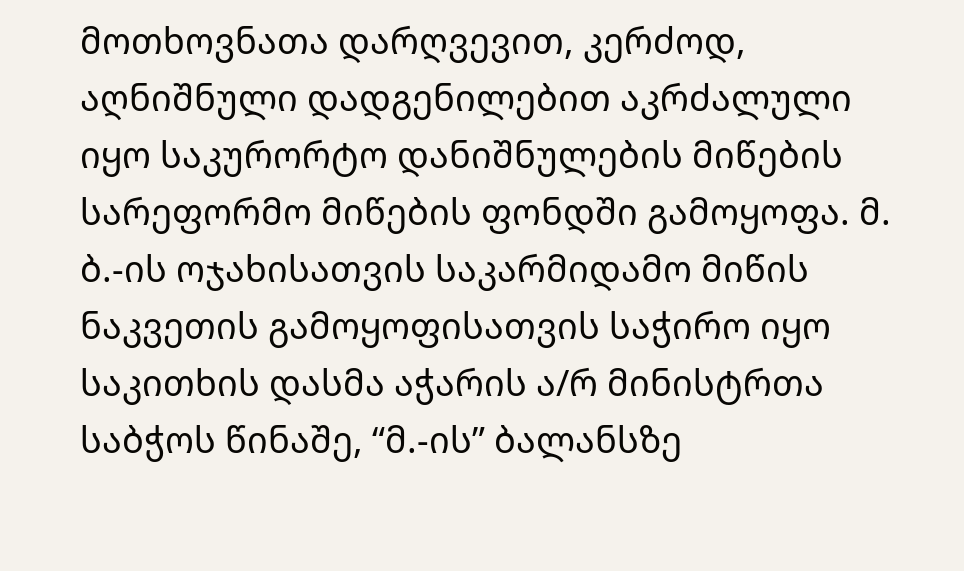მოთხოვნათა დარღვევით, კერძოდ, აღნიშნული დადგენილებით აკრძალული იყო საკურორტო დანიშნულების მიწების სარეფორმო მიწების ფონდში გამოყოფა. მ. ბ.-ის ოჯახისათვის საკარმიდამო მიწის ნაკვეთის გამოყოფისათვის საჭირო იყო საკითხის დასმა აჭარის ა/რ მინისტრთა საბჭოს წინაშე, “მ.-ის” ბალანსზე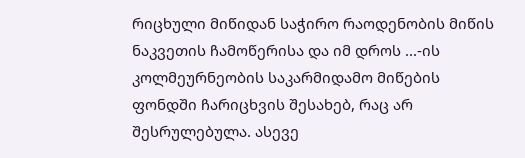რიცხული მიწიდან საჭირო რაოდენობის მიწის ნაკვეთის ჩამოწერისა და იმ დროს ...-ის კოლმეურნეობის საკარმიდამო მიწების ფონდში ჩარიცხვის შესახებ, რაც არ შესრულებულა. ასევე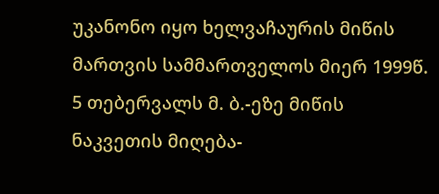უკანონო იყო ხელვაჩაურის მიწის მართვის სამმართველოს მიერ 1999წ. 5 თებერვალს მ. ბ.-ეზე მიწის ნაკვეთის მიღება-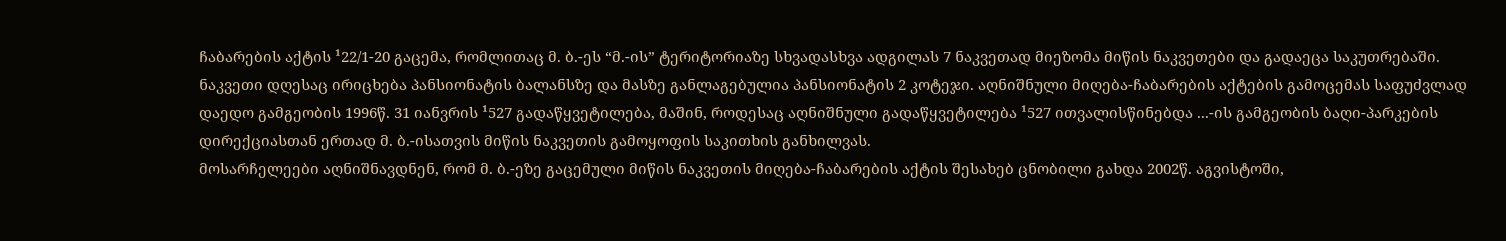ჩაბარების აქტის ¹22/1-20 გაცემა, რომლითაც მ. ბ.-ეს “მ.-ის” ტერიტორიაზე სხვადასხვა ადგილას 7 ნაკვეთად მიეზომა მიწის ნაკვეთები და გადაეცა საკუთრებაში. ნაკვეთი დღესაც ირიცხება პანსიონატის ბალანსზე და მასზე განლაგებულია პანსიონატის 2 კოტეჯი. აღნიშნული მიღება-ჩაბარების აქტების გამოცემას საფუძვლად დაედო გამგეობის 1996წ. 31 იანვრის ¹527 გადაწყვეტილება, მაშინ, როდესაც აღნიშნული გადაწყვეტილება ¹527 ითვალისწინებდა ...-ის გამგეობის ბაღი-პარკების დირექციასთან ერთად მ. ბ.-ისათვის მიწის ნაკვეთის გამოყოფის საკითხის განხილვას.
მოსარჩელეები აღნიშნავდნენ, რომ მ. ბ.-ეზე გაცემული მიწის ნაკვეთის მიღება-ჩაბარების აქტის შესახებ ცნობილი გახდა 2002წ. აგვისტოში,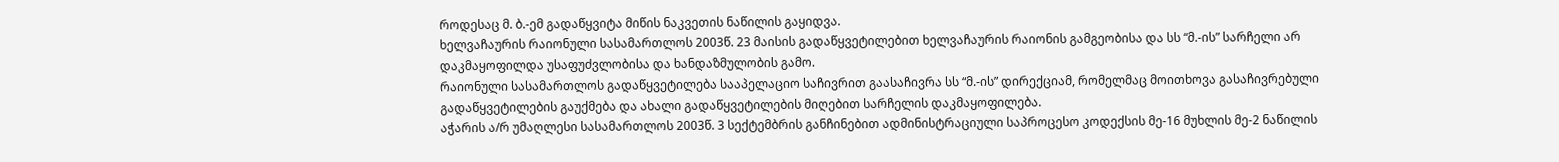როდესაც მ. ბ.-ემ გადაწყვიტა მიწის ნაკვეთის ნაწილის გაყიდვა.
ხელვაჩაურის რაიონული სასამართლოს 2003წ. 23 მაისის გადაწყვეტილებით ხელვაჩაურის რაიონის გამგეობისა და სს “მ.-ის” სარჩელი არ დაკმაყოფილდა უსაფუძვლობისა და ხანდაზმულობის გამო.
რაიონული სასამართლოს გადაწყვეტილება სააპელაციო საჩივრით გაასაჩივრა სს “მ.-ის” დირექციამ, რომელმაც მოითხოვა გასაჩივრებული გადაწყვეტილების გაუქმება და ახალი გადაწყვეტილების მიღებით სარჩელის დაკმაყოფილება.
აჭარის ა/რ უმაღლესი სასამართლოს 2003წ. 3 სექტემბრის განჩინებით ადმინისტრაციული საპროცესო კოდექსის მე-16 მუხლის მე-2 ნაწილის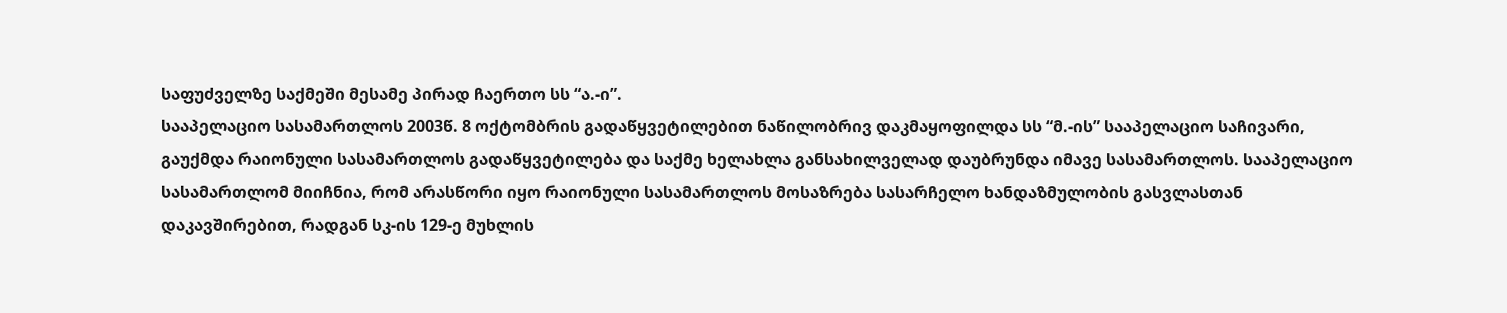საფუძველზე საქმეში მესამე პირად ჩაერთო სს “ა.-ი”.
სააპელაციო სასამართლოს 2003წ. 8 ოქტომბრის გადაწყვეტილებით ნაწილობრივ დაკმაყოფილდა სს “მ.-ის” სააპელაციო საჩივარი, გაუქმდა რაიონული სასამართლოს გადაწყვეტილება და საქმე ხელახლა განსახილველად დაუბრუნდა იმავე სასამართლოს. სააპელაციო სასამართლომ მიიჩნია, რომ არასწორი იყო რაიონული სასამართლოს მოსაზრება სასარჩელო ხანდაზმულობის გასვლასთან დაკავშირებით, რადგან სკ-ის 129-ე მუხლის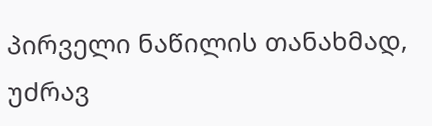პირველი ნაწილის თანახმად, უძრავ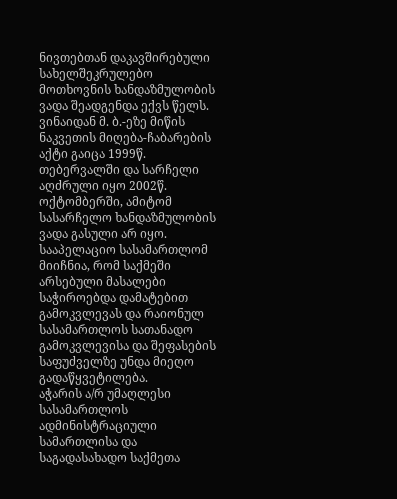ნივთებთან დაკავშირებული სახელშეკრულებო მოთხოვნის ხანდაზმულობის ვადა შეადგენდა ექვს წელს. ვინაიდან მ. ბ.-ეზე მიწის ნაკვეთის მიღება-ჩაბარების აქტი გაიცა 1999წ. თებერვალში და სარჩელი აღძრული იყო 2002წ. ოქტომბერში, ამიტომ სასარჩელო ხანდაზმულობის ვადა გასული არ იყო. სააპელაციო სასამართლომ მიიჩნია, რომ საქმეში არსებული მასალები საჭიროებდა დამატებით გამოკვლევას და რაიონულ სასამართლოს სათანადო გამოკვლევისა და შეფასების საფუძველზე უნდა მიეღო გადაწყვეტილება.
აჭარის ა/რ უმაღლესი სასამართლოს ადმინისტრაციული სამართლისა და საგადასახადო საქმეთა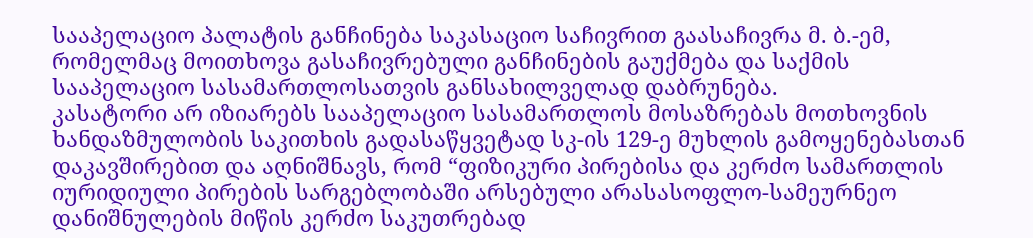სააპელაციო პალატის განჩინება საკასაციო საჩივრით გაასაჩივრა მ. ბ.-ემ, რომელმაც მოითხოვა გასაჩივრებული განჩინების გაუქმება და საქმის სააპელაციო სასამართლოსათვის განსახილველად დაბრუნება.
კასატორი არ იზიარებს სააპელაციო სასამართლოს მოსაზრებას მოთხოვნის ხანდაზმულობის საკითხის გადასაწყვეტად სკ-ის 129-ე მუხლის გამოყენებასთან დაკავშირებით და აღნიშნავს, რომ “ფიზიკური პირებისა და კერძო სამართლის იურიდიული პირების სარგებლობაში არსებული არასასოფლო-სამეურნეო დანიშნულების მიწის კერძო საკუთრებად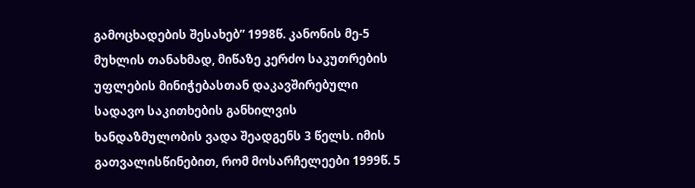გამოცხადების შესახებ” 1998წ. კანონის მე-5 მუხლის თანახმად, მიწაზე კერძო საკუთრების უფლების მინიჭებასთან დაკავშირებული სადავო საკითხების განხილვის ხანდაზმულობის ვადა შეადგენს 3 წელს. იმის გათვალისწინებით, რომ მოსარჩელეები 1999წ. 5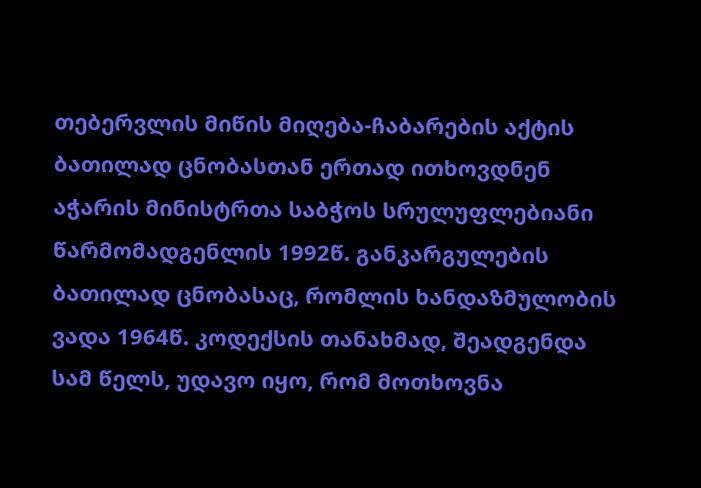თებერვლის მიწის მიღება-ჩაბარების აქტის ბათილად ცნობასთან ერთად ითხოვდნენ აჭარის მინისტრთა საბჭოს სრულუფლებიანი წარმომადგენლის 1992წ. განკარგულების ბათილად ცნობასაც, რომლის ხანდაზმულობის ვადა 1964წ. კოდექსის თანახმად, შეადგენდა სამ წელს, უდავო იყო, რომ მოთხოვნა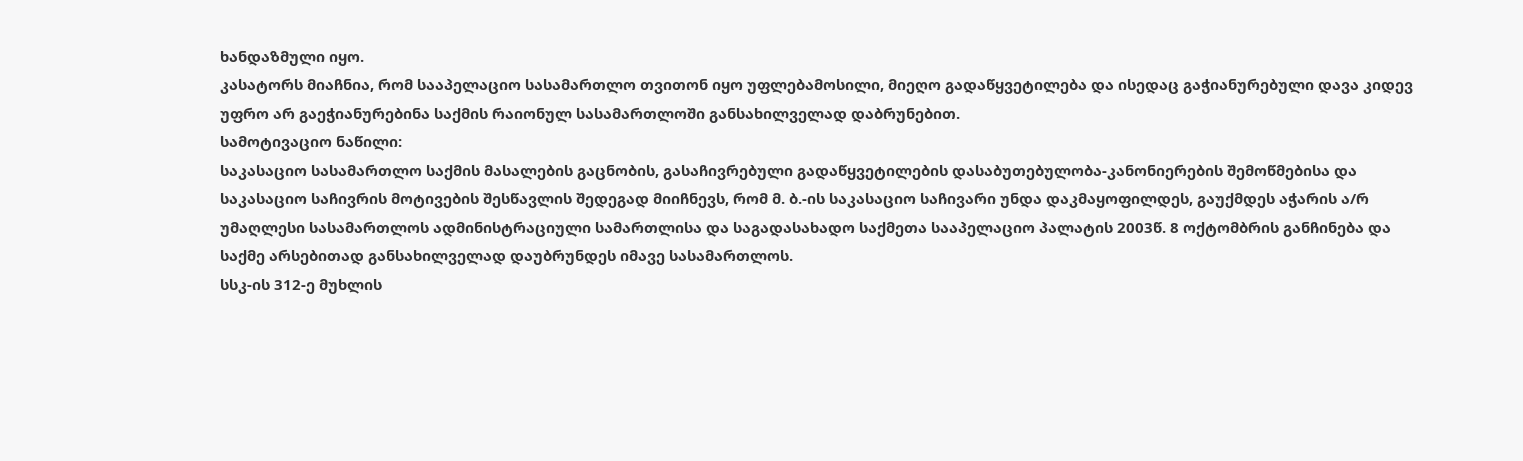ხანდაზმული იყო.
კასატორს მიაჩნია, რომ სააპელაციო სასამართლო თვითონ იყო უფლებამოსილი, მიეღო გადაწყვეტილება და ისედაც გაჭიანურებული დავა კიდევ უფრო არ გაეჭიანურებინა საქმის რაიონულ სასამართლოში განსახილველად დაბრუნებით.
სამოტივაციო ნაწილი:
საკასაციო სასამართლო საქმის მასალების გაცნობის, გასაჩივრებული გადაწყვეტილების დასაბუთებულობა-კანონიერების შემოწმებისა და საკასაციო საჩივრის მოტივების შესწავლის შედეგად მიიჩნევს, რომ მ. ბ.-ის საკასაციო საჩივარი უნდა დაკმაყოფილდეს, გაუქმდეს აჭარის ა/რ უმაღლესი სასამართლოს ადმინისტრაციული სამართლისა და საგადასახადო საქმეთა სააპელაციო პალატის 2003წ. 8 ოქტომბრის განჩინება და საქმე არსებითად განსახილველად დაუბრუნდეს იმავე სასამართლოს.
სსკ-ის 312-ე მუხლის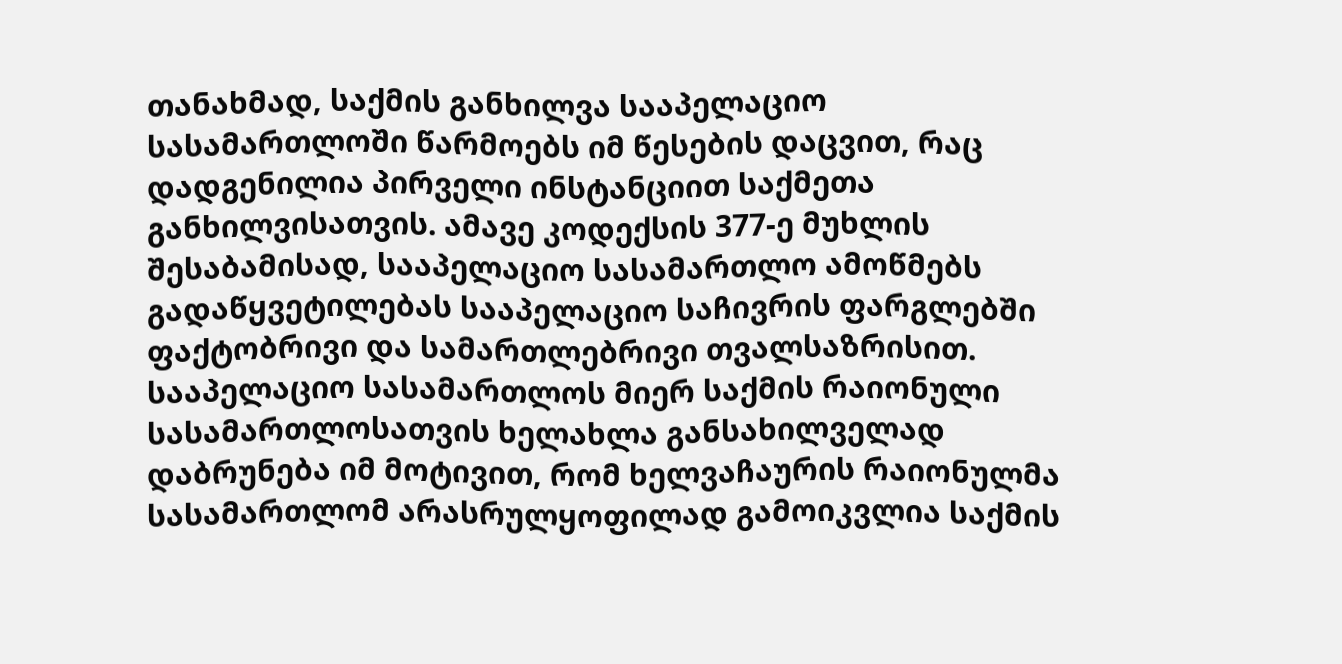თანახმად, საქმის განხილვა სააპელაციო სასამართლოში წარმოებს იმ წესების დაცვით, რაც დადგენილია პირველი ინსტანციით საქმეთა განხილვისათვის. ამავე კოდექსის 377-ე მუხლის შესაბამისად, სააპელაციო სასამართლო ამოწმებს გადაწყვეტილებას სააპელაციო საჩივრის ფარგლებში ფაქტობრივი და სამართლებრივი თვალსაზრისით. სააპელაციო სასამართლოს მიერ საქმის რაიონული სასამართლოსათვის ხელახლა განსახილველად დაბრუნება იმ მოტივით, რომ ხელვაჩაურის რაიონულმა სასამართლომ არასრულყოფილად გამოიკვლია საქმის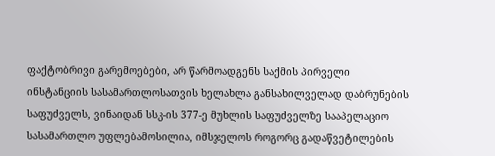ფაქტობრივი გარემოებები, არ წარმოადგენს საქმის პირველი ინსტანციის სასამართლოსათვის ხელახლა განსახილველად დაბრუნების საფუძველს, ვინაიდან სსკ-ის 377-ე მუხლის საფუძველზე სააპელაციო სასამართლო უფლებამოსილია, იმსჯელოს როგორც გადაწვეტილების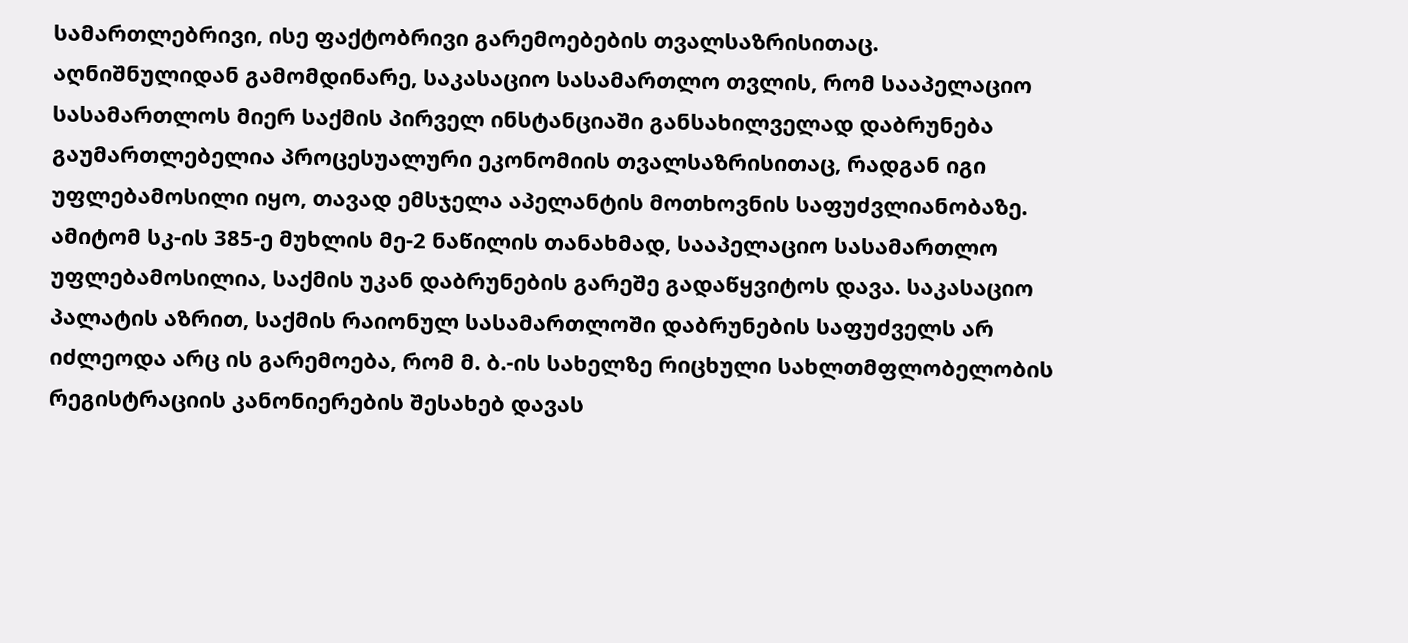სამართლებრივი, ისე ფაქტობრივი გარემოებების თვალსაზრისითაც. აღნიშნულიდან გამომდინარე, საკასაციო სასამართლო თვლის, რომ სააპელაციო სასამართლოს მიერ საქმის პირველ ინსტანციაში განსახილველად დაბრუნება გაუმართლებელია პროცესუალური ეკონომიის თვალსაზრისითაც, რადგან იგი უფლებამოსილი იყო, თავად ემსჯელა აპელანტის მოთხოვნის საფუძვლიანობაზე. ამიტომ სკ-ის 385-ე მუხლის მე-2 ნაწილის თანახმად, სააპელაციო სასამართლო უფლებამოსილია, საქმის უკან დაბრუნების გარეშე გადაწყვიტოს დავა. საკასაციო პალატის აზრით, საქმის რაიონულ სასამართლოში დაბრუნების საფუძველს არ იძლეოდა არც ის გარემოება, რომ მ. ბ.-ის სახელზე რიცხული სახლთმფლობელობის რეგისტრაციის კანონიერების შესახებ დავას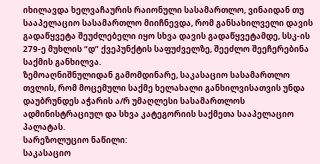იხილავდა ხელვაჩაურის რაიონული სასამართლო, ვინაიდან თუ სააპელაციო სასამართლო მიიჩნევდა, რომ განსახილველი დავის გადაწყვეტა შეუძლებელი იყო სხვა დავის გადაწყვეტამდე, სსკ-ის 279-ე მუხლის “დ” ქვეპუნქტის საფუძველზე, შეეძლო შეეჩერებინა საქმის განხილვა.
ზემოაღნიშნულიდან გამომდინარე, საკასაციო სასამართლო თვლის, რომ მოცემული საქმე ხელახალი განხილვისათვის უნდა დაუბრუნდეს აჭარის ა/რ უმაღლესი სასამართლოს ადმინისტრაციულ და სხვა კატეგორიის საქმეთა სააპელაციო პალატას.
სარეზოლუციო ნაწილი:
საკასაციო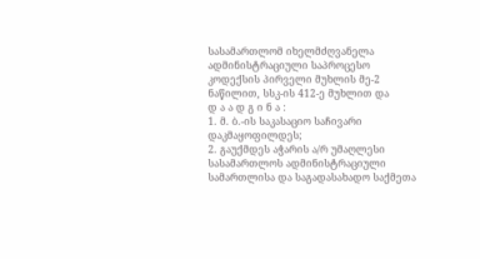სასამართლომ იხელმძღვანელა ადმინისტრაციული საპროცესო კოდექსის პირველი მუხლის მე-2 ნაწილით, სსკ-ის 412-ე მუხლით და
დ ა ა დ გ ი ნ ა :
1. მ. ბ.-ის საკასაციო საჩივარი დაკმაყოფილდეს;
2. გაუქმდეს აჭარის ა/რ უმაღლესი სასამართლოს ადმინისტრაციული სამართლისა და საგადასახადო საქმეთა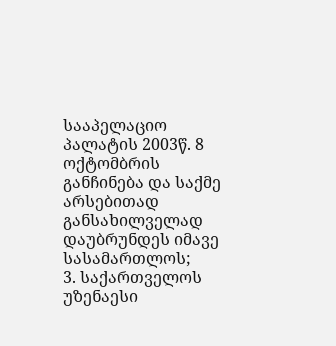სააპელაციო პალატის 2003წ. 8 ოქტომბრის განჩინება და საქმე არსებითად განსახილველად დაუბრუნდეს იმავე სასამართლოს;
3. საქართველოს უზენაესი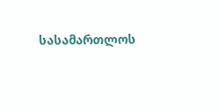სასამართლოს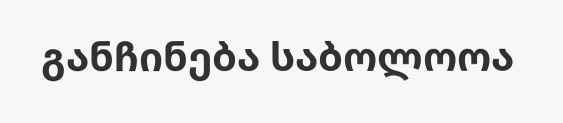განჩინება საბოლოოა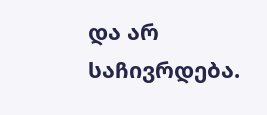და არ საჩივრდება.